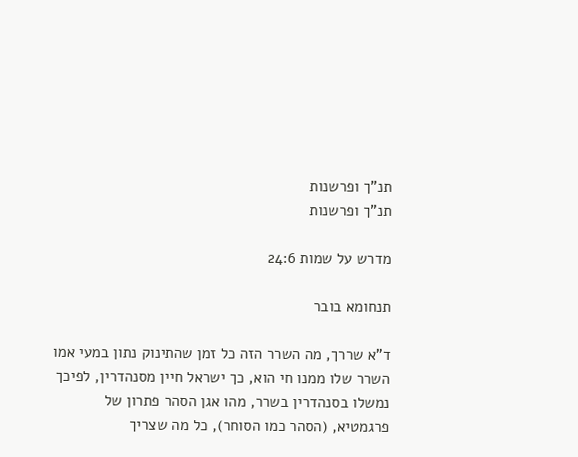תנ"ך ופרשנות
תנ"ך ופרשנות

מדרש על שמות 24:6

תנחומא בובר

ד"א שררך, מה השרר הזה כל זמן שהתינוק נתון במעי אמו השרר שלו ממנו חי הוא, כך ישראל חיין מסנהדרין, לפיכך נמשלו בסנהדרין בשרר, מהו אגן הסהר פתרון של פרגמטיא, (הסהר כמו הסוחר), כל מה שצריך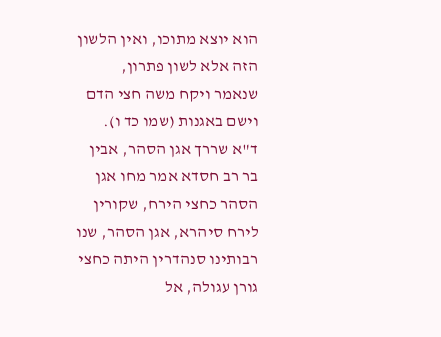הוא יוצא מתוכו, ואין הלשון הזה אלא לשון פתרון, שנאמר ויקח משה חצי הדם וישם באגנות (שמו כד ו). ד"א שררך אגן הסהר, אבין בר רב חסדא אמר מחו אגן הסהר כחצי הירח, שקורין לירח סיהרא, אגן הסהר, שנו רבותינו סנהדרין היתה כחצי גורן עגולה, אל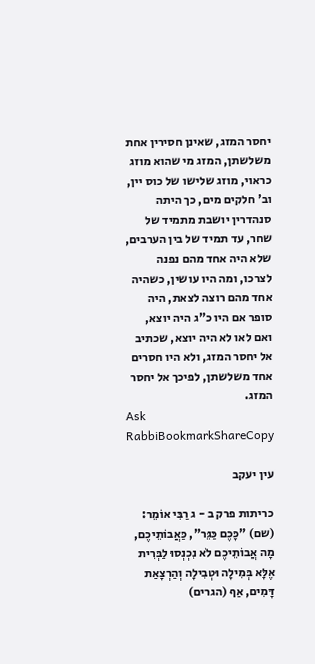יחסר המזג, שאינן חסירין אחת משלשתן, המזג מי שהוא מוזג כראוי, מוזג שלישו של כוס יין, וב' חלקים מים, כך היתה סנהדרין יושבת מתמיד של שחר, עד תמיד של בין הערבים, שלא היה אחד מהם נפנה לצרכו, ומה היו עושין, כשהיה אחד מהם רוצה לצאת, היה סופר אם היו כ"ג היה יוצא, ואם לאו לא היה יוצא, שכתיב אל יחסר המזג, ולא היו חסרים אחד משלשתן, לפיכך אל יחסר המזג.
Ask RabbiBookmarkShareCopy

עין יעקב

כריתות פרק ב - ג רַבִּי אוֹמֵר: (שם) "כָּכֶם כַּגֵּר", כַּאֲבוֹתֵיכֶם, מָה אֲבוֹתֵיכֶם לֹא נִכְנְסוּ לַבְּרִית אֶלָּא בְּמִילָה וּטְבִילָה וְהַרְצָאַת דָּמִים, אַף (הגרים)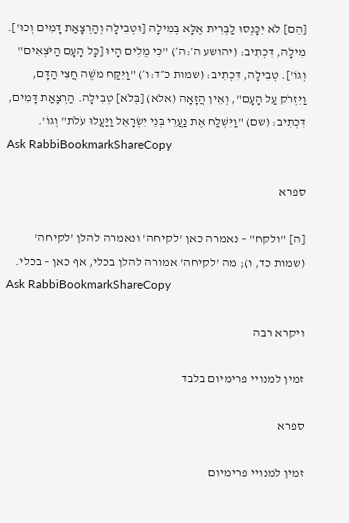[הֵם] לֹא יִכָּנְסוּ לַבְּרִית אֶלָּא בְּמִילָה [וּטְבִילָה וְהַרְצָאַת דָּמִים וְכוּ']. מִילָה, דִּכְתִיב: (יהושע ה׳:ה׳) "כִּי מֻלִים הָיוּ [כָּל הָעָם הַיֹּצְאִים" וְגוֹ']. טְבִילָה, דִּכְתִיב: (שמות כ״ד:ו׳) "וַיִּקַּח מֹשֶׁה חֲצִי הַדָּם, וַיִּזְרֹק עַל הָעָם", וְאֵין הֲזָאָה (אלא) [בְּלֹא] טְבִילָה. הַרְצָאַת דָּמִים, דִּכְתִיב: (שם) "וַיִּשְׁלַח אֶת נַעֲרֵי בְּנֵי יִשְׂרָאֵל וַיַּעֲלוּ עֹלֹת" וְגוֹ'.
Ask RabbiBookmarkShareCopy

ספרא

[ה] "ולקח" – נאמרה כאן 'לקיחה' ונאמרה להלן 'לקיחה' (שמות כד, ו); מה 'לקיחה' אמורה להלן בכלי, אף כאן – בכלי.
Ask RabbiBookmarkShareCopy

ויקרא רבה

זמין למנויי פרימיום בלבד

ספרא

זמין למנויי פרימיום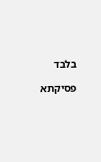בלבד

פסיקתא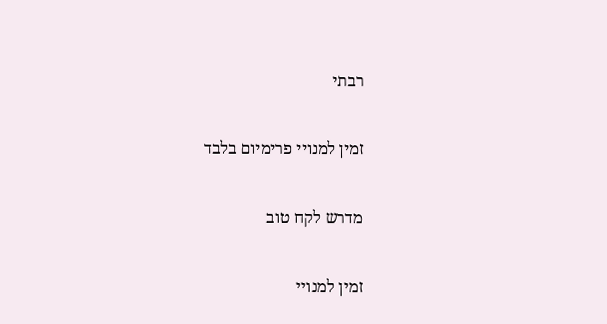רבתי

זמין למנויי פרימיום בלבד

מדרש לקח טוב

זמין למנויי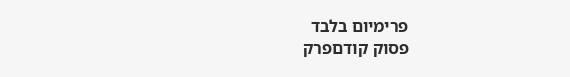פרימיום בלבד
פסוק קודםפרק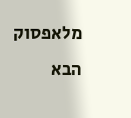מלאפסוק הבא